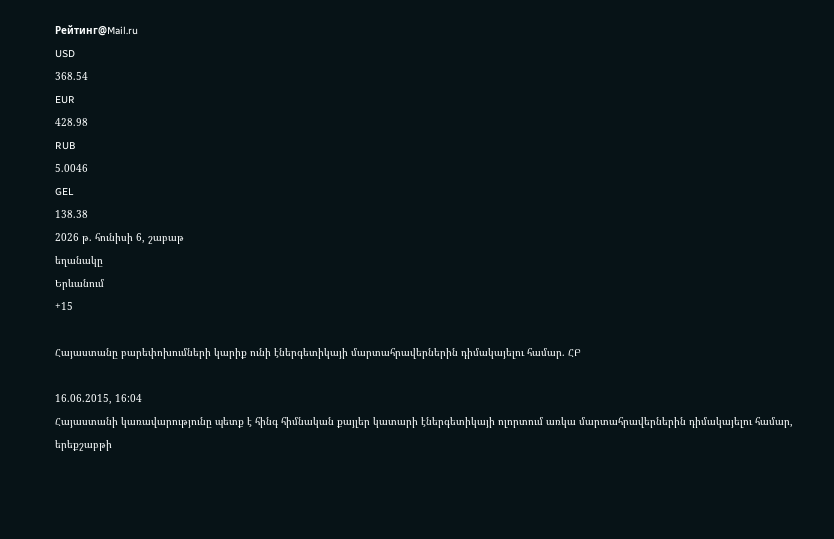Рейтинг@Mail.ru
USD
368.54
EUR
428.98
RUB
5.0046
GEL
138.38
2026 թ. հունիսի 6, շաբաթ
եղանակը
Երևանում
+15

Հայաստանը բարեփոխումների կարիք ունի էներգետիկայի մարտահրավերներին դիմակայելու համար. ՀԲ

16.06.2015, 16:04
Հայաստանի կառավարությունը պետք է հինգ հիմնական քայլեր կատարի էներգետիկայի ոլորտում առկա մարտահրավերներին դիմակայելու համար, երեքշաբթի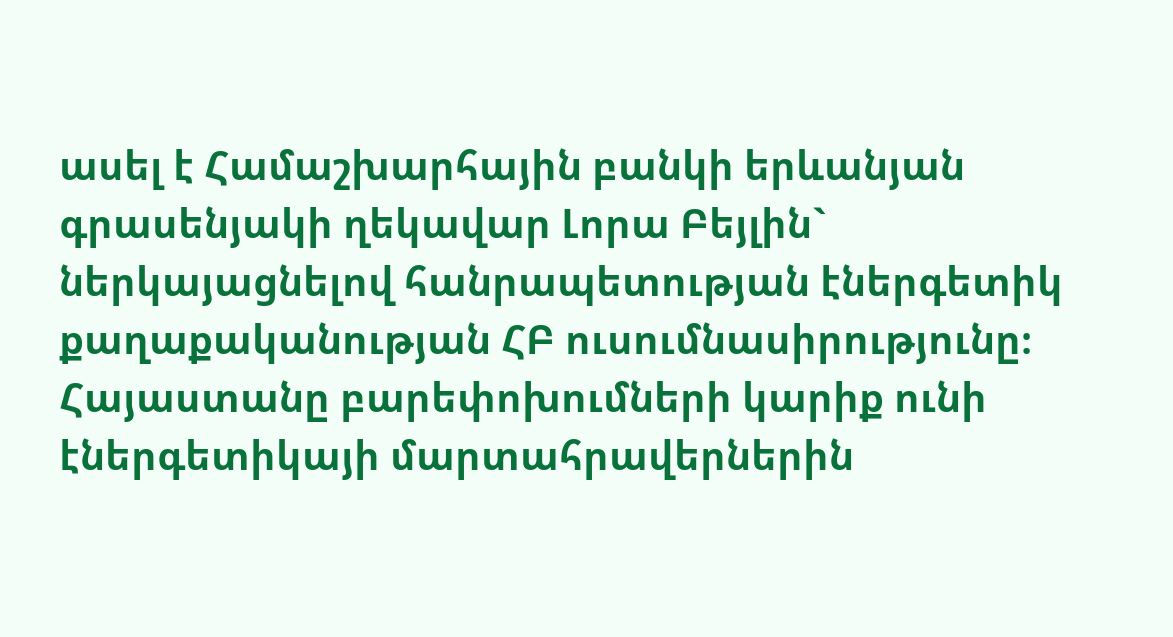ասել է Համաշխարհային բանկի երևանյան գրասենյակի ղեկավար Լորա Բեյլին` ներկայացնելով հանրապետության էներգետիկ քաղաքականության ՀԲ ուսումնասիրությունը։
Հայաստանը բարեփոխումների կարիք ունի էներգետիկայի մարտահրավերներին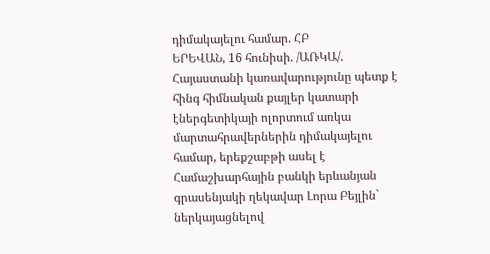դիմակայելու համար. ՀԲ
ԵՐԵՎԱՆ, 16 հունիսի. /ԱՌԿԱ/. Հայաստանի կառավարությունը պետք է հինգ հիմնական քայլեր կատարի էներգետիկայի ոլորտում առկա մարտահրավերներին դիմակայելու համար, երեքշաբթի ասել է Համաշխարհային բանկի երևանյան գրասենյակի ղեկավար Լորա Բեյլին` ներկայացնելով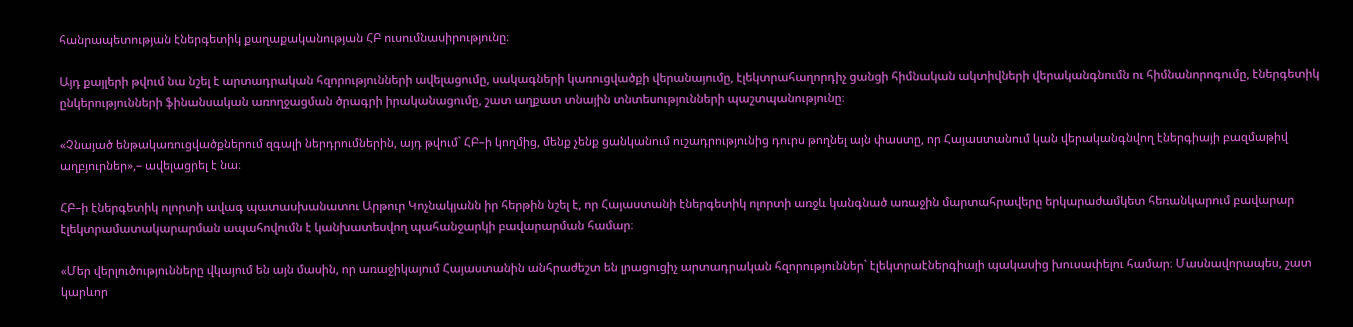հանրապետության էներգետիկ քաղաքականության ՀԲ ուսումնասիրությունը։

Այդ քայլերի թվում նա նշել է արտադրական հզորությունների ավելացումը, սակագների կառուցվածքի վերանայումը, էլեկտրահաղորդիչ ցանցի հիմնական ակտիվների վերականգնումն ու հիմնանորոգումը, էներգետիկ ընկերությունների ֆինանսական առողջացման ծրագրի իրականացումը, շատ աղքատ տնային տնտեսությունների պաշտպանությունը։

«Չնայած ենթակառուցվածքներում զգալի ներդրումներին, այդ թվում` ՀԲ–ի կողմից, մենք չենք ցանկանում ուշադրությունից դուրս թողնել այն փաստը, որ Հայաստանում կան վերականգնվող էներգիայի բազմաթիվ աղբյուրներ»,– ավելացրել է նա։

ՀԲ–ի էներգետիկ ոլորտի ավագ պատասխանատու Արթուր Կոչնակյանն իր հերթին նշել է, որ Հայաստանի էներգետիկ ոլորտի առջև կանգնած առաջին մարտահրավերը երկարաժամկետ հեռանկարում բավարար էլեկտրամատակարարման ապահովումն է կանխատեսվող պահանջարկի բավարարման համար։

«Մեր վերլուծությունները վկայում են այն մասին, որ առաջիկայում Հայաստանին անհրաժեշտ են լրացուցիչ արտադրական հզորություններ` էլեկտրաէներգիայի պակասից խուսափելու համար։ Մասնավորապես, շատ կարևոր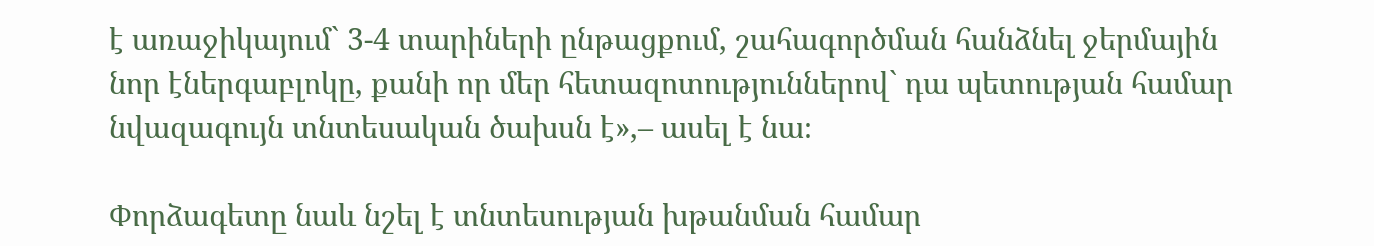է առաջիկայում` 3-4 տարիների ընթացքում, շահագործման հանձնել ջերմային նոր էներգաբլոկը, քանի որ մեր հետազոտություններով` դա պետության համար նվազագույն տնտեսական ծախսն է»,– ասել է նա։

Փորձագետը նաև նշել է տնտեսության խթանման համար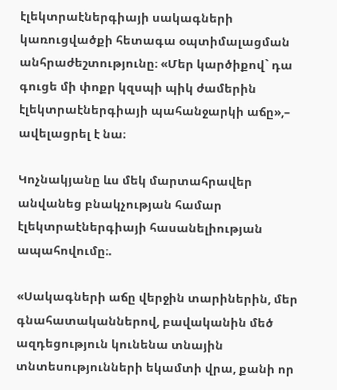էլեկտրաէներգիայի սակագների կառուցվածքի հետագա օպտիմալացման անհրաժեշտությունը։ «Մեր կարծիքով` դա գուցե մի փոքր կզսպի պիկ ժամերին էլեկտրաէներգիայի պահանջարկի աճը»,– ավելացրել է նա։

Կոչնակյանը ևս մեկ մարտահրավեր անվանեց բնակչության համար էլեկտրաէներգիայի հասանելիության ապահովումը։.

«Սակագների աճը վերջին տարիներին, մեր գնահատականներով, բավականին մեծ ազդեցություն կունենա տնային տնտեսությունների եկամտի վրա, քանի որ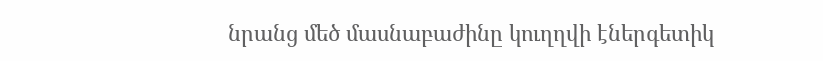նրանց մեծ մասնաբաժինը կուղղվի էներգետիկ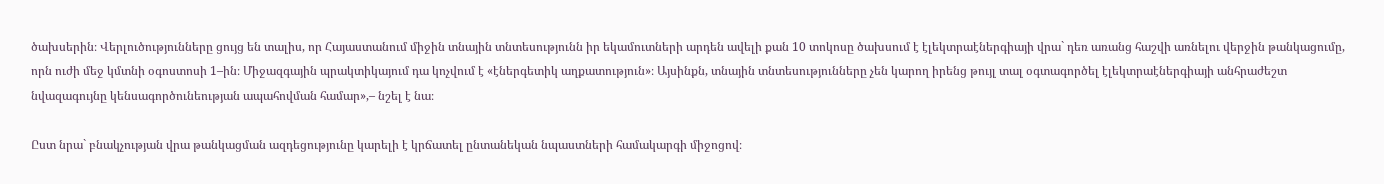ծախսերին։ Վերլուծությունները ցույց են տալիս, որ Հայաստանում միջին տնային տնտեսությունն իր եկամուտների արդեն ավելի քան 10 տոկոսը ծախսում է էլեկտրաէներգիայի վրա` դեռ առանց հաշվի առնելու վերջին թանկացումը, որն ուժի մեջ կմտնի օգոստոսի 1–ին։ Միջազգային պրակտիկայում դա կոչվում է «էներգետիկ աղքատություն»։ Այսինքն, տնային տնտեսությունները չեն կարող իրենց թույլ տալ օգտագործել էլեկտրաէներգիայի անհրաժեշտ նվազագույնը կենսագործունեության ապահովման համար»,– նշել է նա։

Ըստ նրա` բնակչության վրա թանկացման ազդեցությունը կարելի է կրճատել ընտանեկան նպաստների համակարգի միջոցով։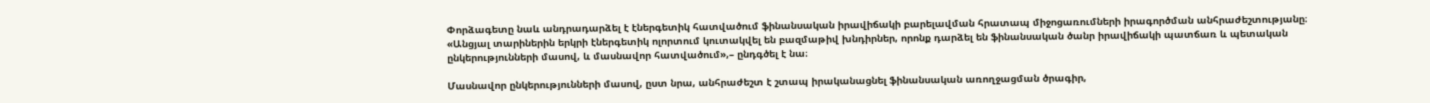Փորձագետը նաև անդրադարձել է էներգետիկ հատվածում ֆինանսական իրավիճակի բարելավման հրատապ միջոցառումների իրագործման անհրաժեշտությանը։ «Անցյալ տարիներին երկրի էներգետիկ ոլորտում կուտակվել են բազմաթիվ խնդիրներ, որոնք դարձել են ֆինանսական ծանր իրավիճակի պատճառ և պետական ընկերությունների մասով, և մասնավոր հատվածում»,– ընդգծել է նա։

Մասնավոր ընկերությունների մասով, ըստ նրա, անհրաժեշտ է շտապ իրականացնել ֆինանսական առողջացման ծրագիր,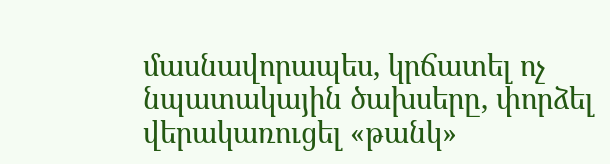մասնավորապես, կրճատել ոչ նպատակային ծախսերը, փորձել վերակառուցել «թանկ»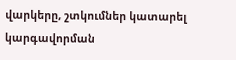վարկերը, շտկումներ կատարել կարգավորման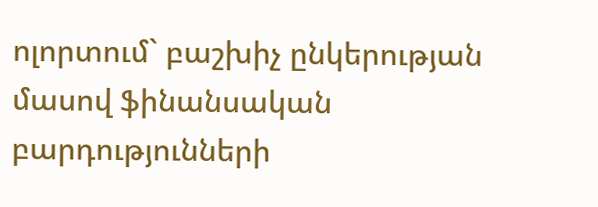ոլորտում` բաշխիչ ընկերության մասով ֆինանսական բարդությունների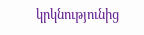կրկնությունից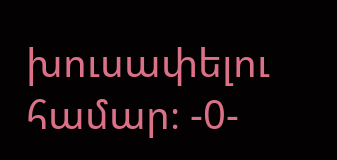խուսափելու համար։ -0-